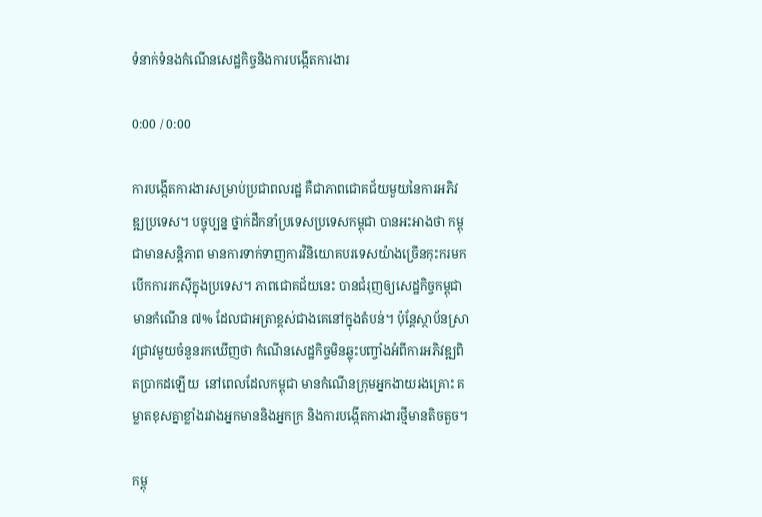ទំនាក់ទំនងកំណើនសេដ្ឋកិច្ចនិងការបង្កើតការងារ

0:00 / 0:00

ការបង្កើតការងារសម្រាប់ប្រជាពលរដ្ឋ គឺជាភាពជោគជ័យមួយនៃការអភិវឌ្ឍប្រទេស។ បច្ចុប្បន្ន ថ្នាក់ដឹកនាំប្រទេសប្រទេសកម្ពុជា បានអះអាងថា កម្ពុជាមានសន្តិភាព មានការទាក់ទាញការវិនិយោគបរទេសយ៉ាងច្រើនកុះករមកបើកការរកស៊ីក្នុងប្រទេស។ ភាពជោគជ័យនេះ បានជំរុញឲ្យសេដ្ឋកិច្ចកម្ពុជា មានកំណើន ៧% ដែលជាអត្រាខ្ពស់ជាងគេនៅក្នុងតំបន់។ ប៉ុន្តែស្ថាប័នស្រាវជ្រាវមួយចំនួនរកឃើញថា កំណើនសេដ្ឋកិច្ចមិនឆ្លុះបញ្ចាំងអំពីការអភិវឌ្ឍពិតប្រាកដឡើយ  នៅពេលដែលកម្ពុជា មានកំណើនក្រុមអ្នកងាយរងគ្រោះ គម្លាតខុសគ្នាខ្លាំងរវាងអ្នកមាននិងអ្នកក្រ និងការបង្កើតការងារថ្មីមានតិចតួច។

កម្ពុ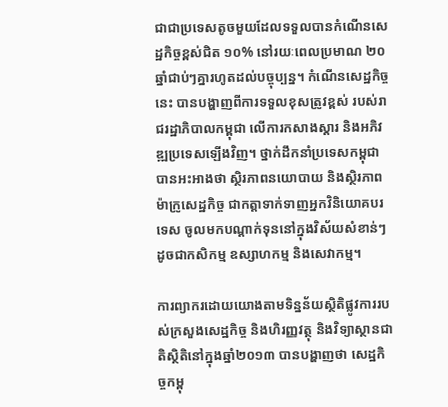ជាជាប្រទេសតូចមួយដែលទទួលបានកំណើនសេដ្ឋកិច្ចខ្ពស់ជិត ១០% នៅរយៈពេលប្រមាណ ២០ឆ្នាំជាប់ៗគ្នារហូតដល់បច្ចុប្បន្ន។ កំណើនសេដ្ឋកិច្ចនេះ បានបង្ហាញពីការទទួលខុសត្រូវខ្ពស់ របស់រាជរដ្ឋាភិបាលកម្ពុជា លើការកសាងស្ដារ និងអភិវឌ្ឍប្រទេសឡើងវិញ។ ថ្នាក់ដឹកនាំប្រទេសកម្ពុជា បានអះអាងថា ស្ថិរភាពនយោបាយ និងស្ថិរភាពម៉ាក្រូសេដ្ឋកិច្ច ជាកត្តាទាក់ទាញអ្នកវិនិយោគបរទេស ចូលមកបណ្ដាក់ទុននៅក្នុងវិស័យសំខាន់ៗ ដូចជាកសិកម្ម ឧស្សាហកម្ម និងសេវាកម្ម។

ការព្យាករដោយយោងតាមទិន្នន័យស្ថិតិផ្លូវការរបស់ក្រសួងសេដ្ឋកិច្ច និងហិរញ្ញវត្ថុ និងវិទ្យាស្ថានជាតិស្ថិតិនៅក្នុងឆ្នាំ២០១៣ បានបង្ហាញថា សេដ្ឋកិច្ចកម្ពុ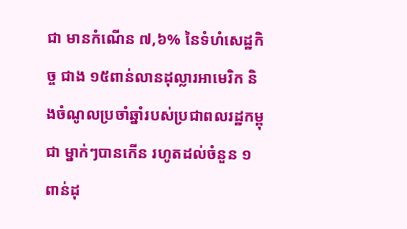ជា មានកំណើន ៧,៦% នៃទំហំសេដ្ឋកិច្ច ជាង ១៥ពាន់លានដុល្លារអាមេរិក និងចំណូលប្រចាំឆ្នាំរបស់ប្រជាពលរដ្ឋកម្ពុជា ម្នាក់ៗបានកើន រហូតដល់ចំនួន ១ពាន់ដុ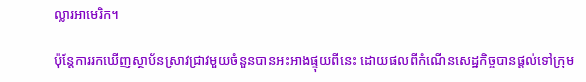ល្លារអាមេរិក។

ប៉ុន្តែការរកឃើញស្ថាប័នស្រាវជ្រាវមួយចំនួនបានអះអាងផ្ទុយពីនេះ ដោយផលពីកំណើនសេដ្ឋកិច្ចបានផ្ដល់ទៅក្រុម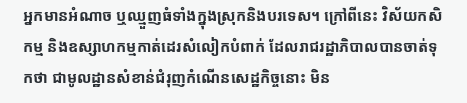អ្នកមានអំណាច ឬឈ្មួញធំទាំងក្នុងស្រុកនិងបរទេស។ ក្រៅពីនេះ វិស័យកសិកម្ម និងឧស្សាហកម្មកាត់ដេរសំលៀកបំពាក់ ដែលរាជរដ្ឋាភិបាលបានចាត់ទុកថា ជាមូលដ្ឋានសំខាន់ជំរុញកំណើនសេដ្ឋកិច្ចនោះ មិន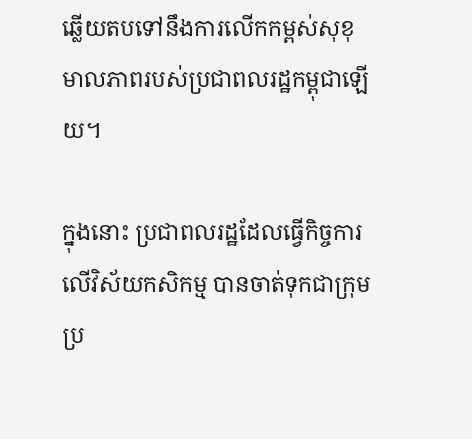ឆ្លើយតបទៅនឹងការលើកកម្ពស់សុខុមាលភាពរបស់ប្រជាពលរដ្ឋកម្ពុជាឡើយ។

ក្នុងនោះ ប្រជាពលរដ្ឋដែលធ្វើកិច្ចការលើវិស័យកសិកម្ម បានចាត់ទុកជាក្រុមប្រ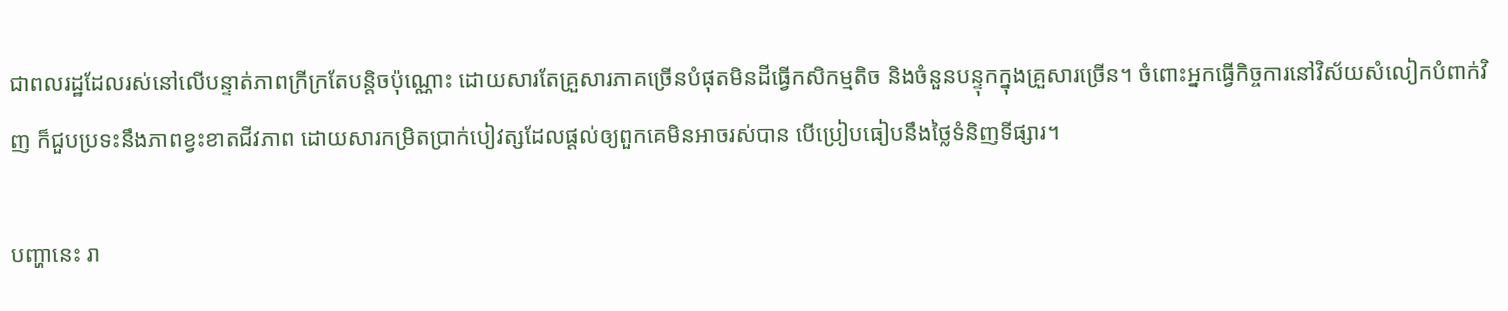ជាពលរដ្ឋដែលរស់នៅលើបន្ទាត់ភាពក្រីក្រតែបន្តិចប៉ុណ្ណោះ ដោយសារតែគ្រួសារភាគច្រើនបំផុតមិនដីធ្វើកសិកម្មតិច និងចំនួនបន្ទុកក្នុងគ្រួសារច្រើន។ ចំពោះអ្នកធ្វើកិច្ចការនៅវិស័យសំលៀកបំពាក់វិញ ក៏ជួបប្រទះនឹងភាពខ្វះខាតជីវភាព ដោយសារកម្រិតប្រាក់បៀវត្សដែលផ្ដល់ឲ្យពួកគេមិនអាចរស់បាន បើប្រៀបធៀបនឹងថ្លៃទំនិញទីផ្សារ។

បញ្ហានេះ រា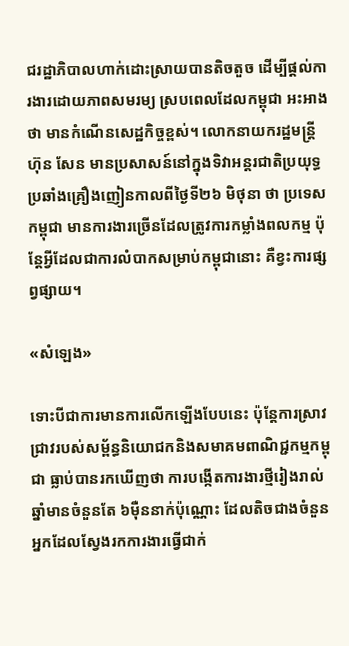ជរដ្ឋាភិបាលហាក់ដោះស្រាយបានតិចតួច ដើម្បីផ្ដល់ការងារដោយភាពសមរម្យ ស្របពេលដែលកម្ពុជា អះអាងថា មានកំណើនសេដ្ឋកិច្ចខ្ពស់។ លោកនាយករដ្ឋមន្ត្រី ហ៊ុន សែន មានប្រសាសន៍នៅក្នុងទិវាអន្តរជាតិប្រយុទ្ធប្រឆាំងគ្រឿងញៀនកាលពីថ្ងៃទី២៦ មិថុនា ថា ប្រទេសកម្ពុជា មានការងារច្រើនដែលត្រូវការកម្លាំងពលកម្ម ប៉ុន្តែអ្វីដែលជាការលំបាកសម្រាប់កម្ពុជានោះ គឺខ្វះការផ្សព្វផ្សាយ។

«សំឡេង»

ទោះបីជាការមានការលើកឡើងបែបនេះ ប៉ុន្តែការស្រាវជ្រាវរបស់សម្ព័ន្ធនិយោជកនិងសមាគមពាណិជ្ជកម្មកម្ពុជា ធ្លាប់បានរកឃើញថា ការបង្កើតការងារថ្មីរៀងរាល់ឆ្នាំមានចំនួនតែ ៦ម៉ឺននាក់ប៉ុណ្ណោះ ដែលតិចជាងចំនួនអ្នកដែលស្វែងរកការងារធ្វើជាក់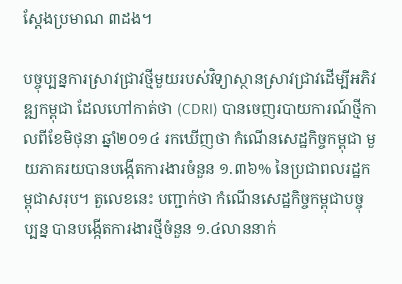ស្ដែងប្រមាណ ៣ដង។

បច្ចុប្បន្នការស្រាវជ្រាវថ្មីមួយរបស់វិទ្យាស្ថានស្រាវជ្រាវដើម្បីអភិវឌ្ឍកម្ពុជា ដែលហៅកាត់ថា (CDRI) បានចេញរបាយការណ៍ថ្មីកាលពីខែមិថុនា ឆ្នាំ២០១៤ រកឃើញថា កំណើនសេដ្ឋកិច្ចកម្ពុជា មួយភាគរយបានបង្កើតការងារចំនួន ១.៣៦% នៃប្រជាពលរដ្ឋកម្ពុជាសរុប។ តួលេខនេះ បញ្ជាក់ថា កំណើនសេដ្ឋកិច្ចកម្ពុជាបច្ចុប្បន្ន បានបង្កើតការងារថ្មីចំនួន ១.៤លាននាក់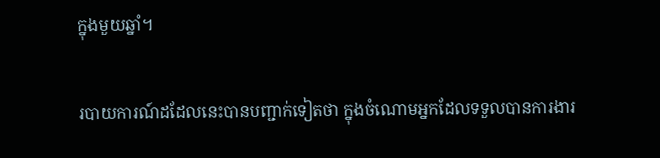ក្នុងមួយឆ្នាំ។

របាយការណ៍ដដែលនេះបានបញ្ជាក់ទៀតថា ក្នុងចំណោមអ្នកដែលទទួលបានការងារ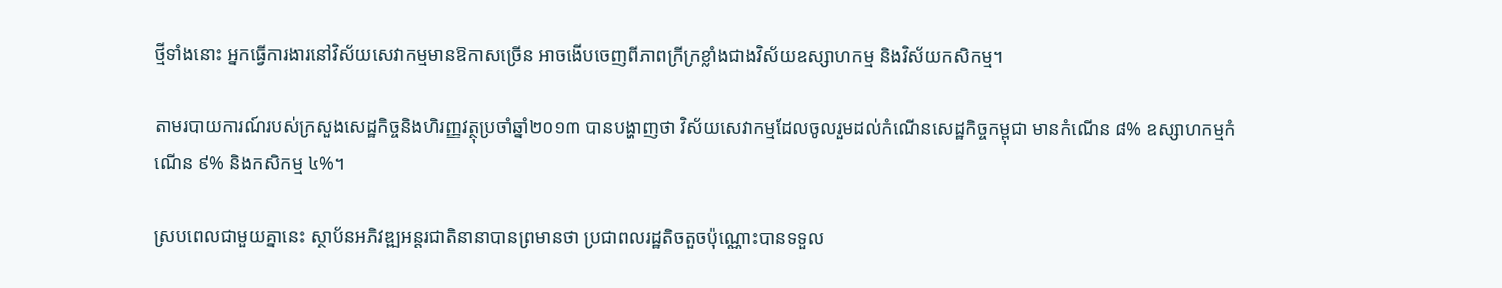ថ្មីទាំងនោះ អ្នកធ្វើការងារនៅវិស័យសេវាកម្មមានឱកាសច្រើន អាចងើបចេញពីភាពក្រីក្រខ្លាំងជាងវិស័យឧស្សាហកម្ម និងវិស័យកសិកម្ម។

តាមរបាយការណ៍របស់ក្រសួងសេដ្ឋកិច្ចនិងហិរញ្ញវត្ថុប្រចាំឆ្នាំ២០១៣ បានបង្ហាញថា វិស័យសេវាកម្មដែលចូលរួមដល់កំណើនសេដ្ឋកិច្ចកម្ពុជា មានកំណើន ៨% ឧស្សាហកម្មកំណើន ៩% និងកសិកម្ម ៤%។

ស្របពេលជាមួយគ្នានេះ ស្ថាប័នអភិវឌ្ឍអន្តរជាតិនានាបានព្រមានថា ប្រជាពលរដ្ឋតិចតួចប៉ុណ្ណោះបានទទួល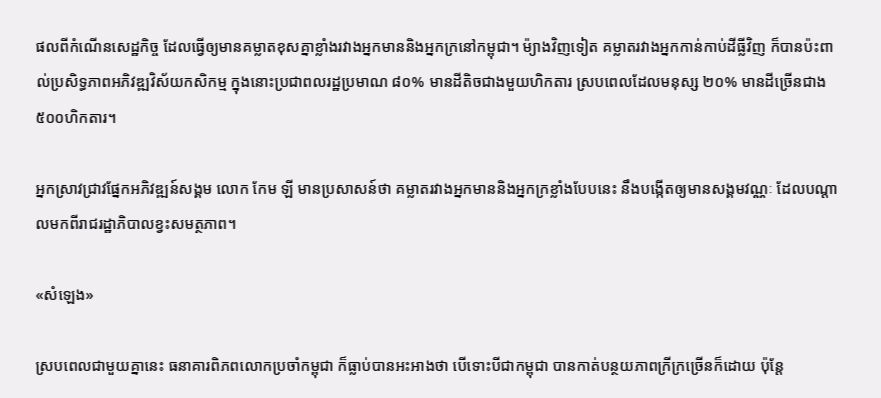ផលពីកំណើនសេដ្ឋកិច្ច ដែលធ្វើឲ្យមានគម្លាតខុសគ្នាខ្លាំងរវាងអ្នកមាននិងអ្នកក្រនៅកម្ពុជា។ ម៉្យាងវិញទៀត គម្លាតរវាងអ្នកកាន់កាប់ដីធ្លីវិញ ក៏បានប៉ះពាល់ប្រសិទ្ធភាពអភិវឌ្ឍវិស័យកសិកម្ម ក្នុងនោះប្រជាពលរដ្ឋប្រមាណ ៨០% មានដីតិចជាងមួយហិកតារ ស្របពេលដែលមនុស្ស ២០% មានដីច្រើនជាង ៥០០ហិកតារ។

អ្នកស្រាវជ្រាវផ្នែកអភិវឌ្ឍន៍សង្គម លោក កែម ឡី មានប្រសាសន៍ថា គម្លាតរវាងអ្នកមាននិងអ្នកក្រខ្លាំងបែបនេះ នឹងបង្កើតឲ្យមានសង្គមវណ្ណៈ ដែលបណ្ដាលមកពីរាជរដ្ឋាភិបាលខ្វះសមត្ថភាព។

«សំឡេង»

ស្របពេលជាមួយគ្នានេះ ធនាគារពិភពលោកប្រចាំកម្ពុជា ក៏ធ្លាប់បានអះអាងថា បើទោះបីជាកម្ពុជា បានកាត់បន្ថយភាពក្រីក្រច្រើនក៏ដោយ ប៉ុន្តែ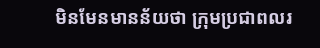មិនមែនមានន័យថា ក្រុមប្រជាពលរ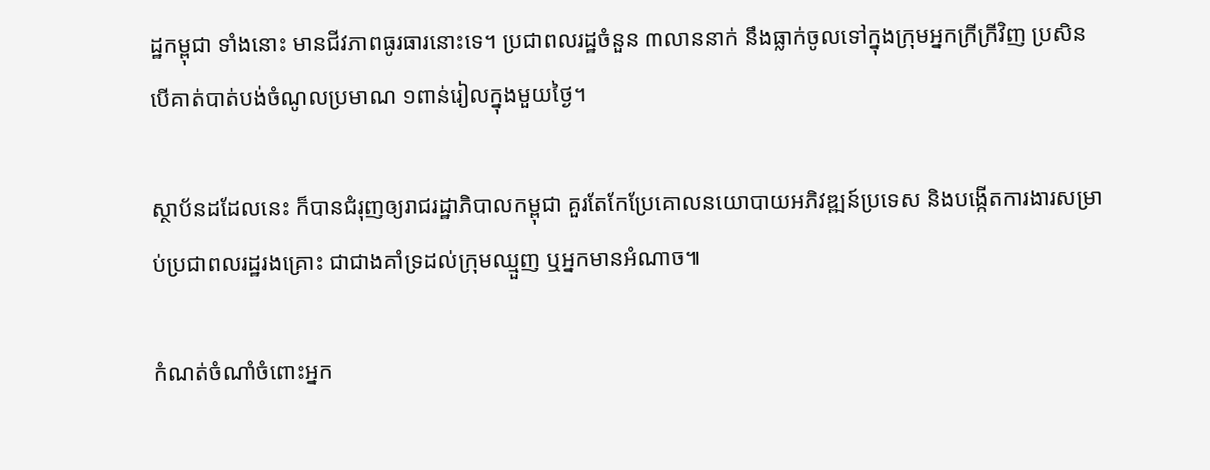ដ្ឋកម្ពុជា ទាំងនោះ មានជីវភាពធូរធារនោះទេ។ ប្រជាពលរដ្ឋចំនួន ៣លាននាក់ នឹងធ្លាក់ចូលទៅក្នុងក្រុមអ្នកក្រីក្រីវិញ ប្រសិនបើគាត់បាត់បង់ចំណូលប្រមាណ ១ពាន់រៀលក្នុងមួយថ្ងៃ។

ស្ថាប័នដដែលនេះ ក៏បានជំរុញឲ្យរាជរដ្ឋាភិបាលកម្ពុជា គួរតែកែប្រែគោលនយោបាយអភិវឌ្ឍន៍ប្រទេស និងបង្កើតការងារសម្រាប់ប្រជាពលរដ្ឋរងគ្រោះ ជាជាងគាំទ្រដល់ក្រុមឈ្មួញ ឬអ្នកមានអំណាច៕

កំណត់ចំណាំចំពោះអ្នក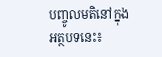បញ្ចូលមតិនៅក្នុងអត្ថបទនេះ៖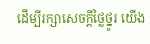ដើម្បីរក្សាសេចក្ដីថ្លៃថ្នូរ យើង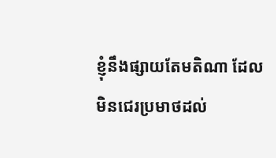ខ្ញុំនឹងផ្សាយតែមតិណា ដែលមិនជេរប្រមាថដល់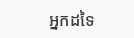អ្នកដទៃ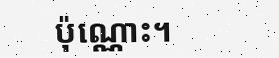ប៉ុណ្ណោះ។